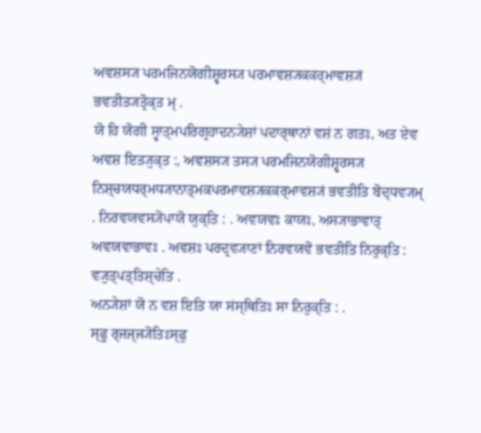ਅਵਸ਼ਸ੍ਯ ਪਰਮਜਿਨਯੋਗੀਸ਼੍ਵਰਸ੍ਯ ਪਰਮਾਵਸ਼੍ਯਕਕਰ੍ਮਾਵਸ਼੍ਯਂ ਭਵਤੀਤ੍ਯਤ੍ਰੋਕ੍ਤ ਮ੍ .
ਯੋ ਹਿ ਯੋਗੀ ਸ੍ਵਾਤ੍ਮਪਰਿਗ੍ਰਹਾਦਨ੍ਯੇਸ਼ਾਂ ਪਦਾਰ੍ਥਾਨਾਂ ਵਸ਼ਂ ਨ ਗਤਃ, ਅਤ ਏਵ ਅਵਸ਼ ਇਤ੍ਯੁਕ੍ਤ :, ਅਵਸ਼ਸ੍ਯ ਤਸ੍ਯ ਪਰਮਜਿਨਯੋਗੀਸ਼੍ਵਰਸ੍ਯ ਨਿਸ਼੍ਚਯਧਰ੍ਮਧ੍ਯਾਨਾਤ੍ਮਕਪਰਮਾਵਸ਼੍ਯਕਕਰ੍ਮਾਵਸ਼੍ਯਂ ਭਵਤੀਤਿ ਬੋਦ੍ਧਵ੍ਯਮ੍ . ਨਿਰਵਯਵਸ੍ਯੋਪਾਯੋ ਯੁਕ੍ਤਿ : . ਅਵਯਵਃ ਕਾਯਃ, ਅਸ੍ਯਾਭਾਵਾਤ੍ ਅਵਯਵਾਭਾਵਃ . ਅਵਸ਼ਃ ਪਰਦ੍ਰਵ੍ਯਾਣਾਂ ਨਿਰਵਯਵੋ ਭਵਤੀਤਿ ਨਿਰੁਕ੍ਤਿ : ਵ੍ਯੁਤ੍ਪਤ੍ਤਿਸ਼੍ਚੇਤਿ .
ਅਨ੍ਯੇਸ਼ਾਂ ਯੋ ਨ ਵਸ਼ ਇਤਿ ਯਾ ਸਂਸ੍ਥਿਤਿਃ ਸਾ ਨਿਰੁਕ੍ਤਿ : .
ਸ੍ਫੂ ਰ੍ਜਜ੍ਜ੍ਯੋਤਿਃਸ੍ਫੁ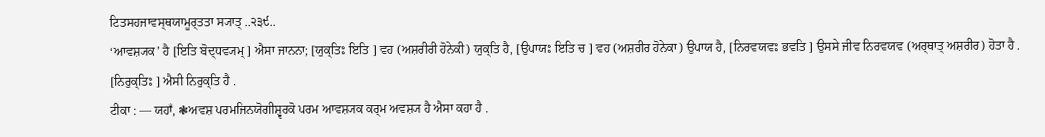ਟਿਤਸਹਜਾਵਸ੍ਥਯਾਮੂਰ੍ਤਤਾ ਸ੍ਯਾਤ੍ ..੨੩੯..
‘ਆਵਸ਼੍ਯਕ’ ਹੈ [ਇਤਿ ਬੋਦ੍ਧਵ੍ਯਮ੍ ] ਐਸਾ ਜਾਨਨਾ; [ਯੁਕ੍ਤਿਃ ਇਤਿ ] ਵਹ (ਅਸ਼ਰੀਰੀ ਹੋਨੇਕੀ) ਯੁਕ੍ਤਿ ਹੈ, [ਉਪਾਯਃ ਇਤਿ ਚ ] ਵਹ (ਅਸ਼ਰੀਰ ਹੋਨੇਕਾ) ਉਪਾਯ ਹੈ, [ਨਿਰਵਯਵਃ ਭਵਤਿ ] ਉਸਸੇ ਜੀਵ ਨਿਰਵਯਵ (ਅਰ੍ਥਾਤ੍ ਅਸ਼ਰੀਰ) ਹੋਤਾ ਹੈ . [ਨਿਰੁਕ੍ਤਿਃ ] ਐਸੀ ਨਿਰੁਕ੍ਤਿ ਹੈ .
ਟੀਕਾ : — ਯਹਾਁ, ❃ਅਵਸ਼ ਪਰਮਜਿਨਯੋਗੀਸ਼੍ਵਰਕੋ ਪਰਮ ਆਵਸ਼੍ਯਕ ਕਰ੍ਮ ਅਵਸ਼੍ਯ ਹੈ ਐਸਾ ਕਹਾ ਹੈ .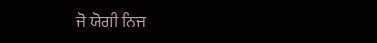ਜੋ ਯੋਗੀ ਨਿਜ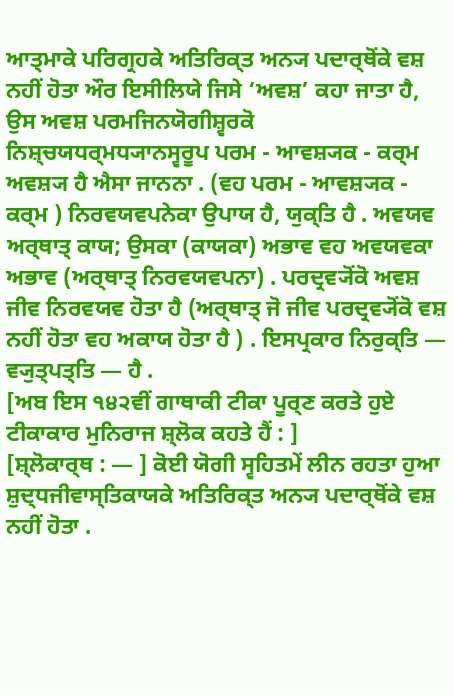ਆਤ੍ਮਾਕੇ ਪਰਿਗ੍ਰਹਕੇ ਅਤਿਰਿਕ੍ਤ ਅਨ੍ਯ ਪਦਾਰ੍ਥੋਂਕੇ ਵਸ਼ ਨਹੀਂ ਹੋਤਾ ਔਰ ਇਸੀਲਿਯੇ ਜਿਸੇ ‘ਅਵਸ਼’ ਕਹਾ ਜਾਤਾ ਹੈ, ਉਸ ਅਵਸ਼ ਪਰਮਜਿਨਯੋਗੀਸ਼੍ਵਰਕੋ ਨਿਸ਼੍ਚਯਧਰ੍ਮਧ੍ਯਾਨਸ੍ਵਰੂਪ ਪਰਮ - ਆਵਸ਼੍ਯਕ - ਕਰ੍ਮ ਅਵਸ਼੍ਯ ਹੈ ਐਸਾ ਜਾਨਨਾ . (ਵਹ ਪਰਮ - ਆਵਸ਼੍ਯਕ - ਕਰ੍ਮ ) ਨਿਰਵਯਵਪਨੇਕਾ ਉਪਾਯ ਹੈ, ਯੁਕ੍ਤਿ ਹੈ . ਅਵਯਵ ਅਰ੍ਥਾਤ੍ ਕਾਯ; ਉਸਕਾ (ਕਾਯਕਾ) ਅਭਾਵ ਵਹ ਅਵਯਵਕਾ ਅਭਾਵ (ਅਰ੍ਥਾਤ੍ ਨਿਰਵਯਵਪਨਾ) . ਪਰਦ੍ਰਵ੍ਯੋਂਕੋ ਅਵਸ਼ ਜੀਵ ਨਿਰਵਯਵ ਹੋਤਾ ਹੈ (ਅਰ੍ਥਾਤ੍ ਜੋ ਜੀਵ ਪਰਦ੍ਰਵ੍ਯੋਂਕੋ ਵਸ਼ ਨਹੀਂ ਹੋਤਾ ਵਹ ਅਕਾਯ ਹੋਤਾ ਹੈ ) . ਇਸਪ੍ਰਕਾਰ ਨਿਰੁਕ੍ਤਿ — ਵ੍ਯੁਤ੍ਪਤ੍ਤਿ — ਹੈ .
[ਅਬ ਇਸ ੧੪੨ਵੀਂ ਗਾਥਾਕੀ ਟੀਕਾ ਪੂਰ੍ਣ ਕਰਤੇ ਹੁਏ ਟੀਕਾਕਾਰ ਮੁਨਿਰਾਜ ਸ਼੍ਲੋਕ ਕਹਤੇ ਹੈਂ : ]
[ਸ਼੍ਲੋਕਾਰ੍ਥ : — ] ਕੋਈ ਯੋਗੀ ਸ੍ਵਹਿਤਮੇਂ ਲੀਨ ਰਹਤਾ ਹੁਆ ਸ਼ੁਦ੍ਧਜੀਵਾਸ੍ਤਿਕਾਯਕੇ ਅਤਿਰਿਕ੍ਤ ਅਨ੍ਯ ਪਦਾਰ੍ਥੋਂਕੇ ਵਸ਼ ਨਹੀਂ ਹੋਤਾ .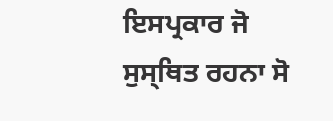ਇਸਪ੍ਰਕਾਰ ਜੋ ਸੁਸ੍ਥਿਤ ਰਹਨਾ ਸੋ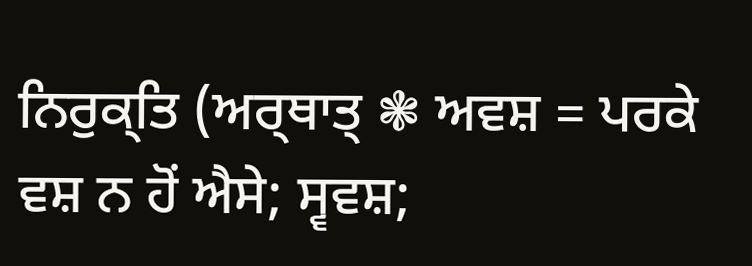ਨਿਰੁਕ੍ਤਿ (ਅਰ੍ਥਾਤ੍ ❃ ਅਵਸ਼ = ਪਰਕੇ ਵਸ਼ ਨ ਹੋਂ ਐਸੇ; ਸ੍ਵਵਸ਼;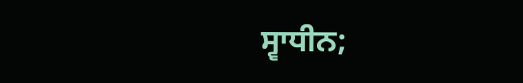ਸ੍ਵਾਧੀਨ;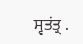ਸ੍ਵਤਂਤ੍ਰ .